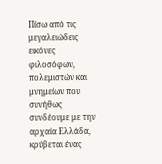Πίσω από τις μεγαλειώδεις εικόνες φιλοσόφων, πολεμιστών και μνημείων που συνήθως συνδέουμε με την αρχαία Ελλάδα, κρύβεται ένας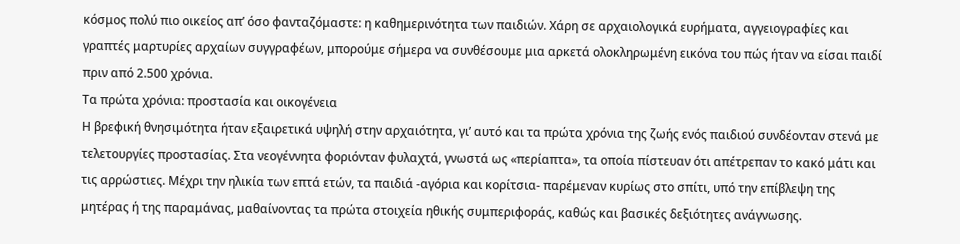κόσμος πολύ πιο οικείος απ’ όσο φανταζόμαστε: η καθημερινότητα των παιδιών. Χάρη σε αρχαιολογικά ευρήματα, αγγειογραφίες και γραπτές μαρτυρίες αρχαίων συγγραφέων, μπορούμε σήμερα να συνθέσουμε μια αρκετά ολοκληρωμένη εικόνα του πώς ήταν να είσαι παιδί πριν από 2.500 χρόνια.
Τα πρώτα χρόνια: προστασία και οικογένεια
Η βρεφική θνησιμότητα ήταν εξαιρετικά υψηλή στην αρχαιότητα, γι’ αυτό και τα πρώτα χρόνια της ζωής ενός παιδιού συνδέονταν στενά με τελετουργίες προστασίας. Στα νεογέννητα φοριόνταν φυλαχτά, γνωστά ως «περίαπτα», τα οποία πίστευαν ότι απέτρεπαν το κακό μάτι και τις αρρώστιες. Μέχρι την ηλικία των επτά ετών, τα παιδιά -αγόρια και κορίτσια- παρέμεναν κυρίως στο σπίτι, υπό την επίβλεψη της μητέρας ή της παραμάνας, μαθαίνοντας τα πρώτα στοιχεία ηθικής συμπεριφοράς, καθώς και βασικές δεξιότητες ανάγνωσης.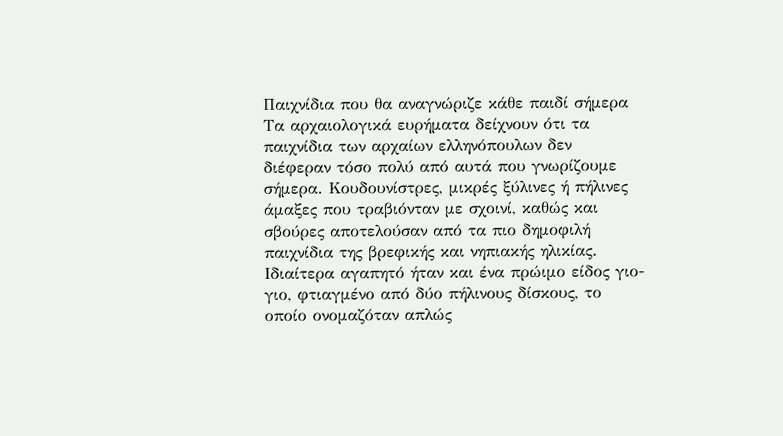Παιχνίδια που θα αναγνώριζε κάθε παιδί σήμερα
Τα αρχαιολογικά ευρήματα δείχνουν ότι τα παιχνίδια των αρχαίων ελληνόπουλων δεν διέφεραν τόσο πολύ από αυτά που γνωρίζουμε σήμερα. Κουδουνίστρες, μικρές ξύλινες ή πήλινες άμαξες που τραβιόνταν με σχοινί, καθώς και σβούρες αποτελούσαν από τα πιο δημοφιλή παιχνίδια της βρεφικής και νηπιακής ηλικίας. Ιδιαίτερα αγαπητό ήταν και ένα πρώιμο είδος γιο-γιο, φτιαγμένο από δύο πήλινους δίσκους, το οποίο ονομαζόταν απλώς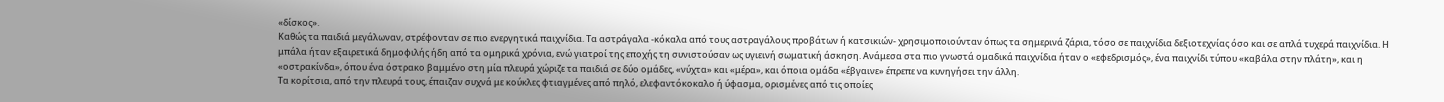«δίσκος».
Καθώς τα παιδιά μεγάλωναν, στρέφονταν σε πιο ενεργητικά παιχνίδια. Τα αστράγαλα -κόκαλα από τους αστραγάλους προβάτων ή κατσικιών- χρησιμοποιούνταν όπως τα σημερινά ζάρια, τόσο σε παιχνίδια δεξιοτεχνίας όσο και σε απλά τυχερά παιχνίδια. Η μπάλα ήταν εξαιρετικά δημοφιλής ήδη από τα ομηρικά χρόνια, ενώ γιατροί της εποχής τη συνιστούσαν ως υγιεινή σωματική άσκηση. Ανάμεσα στα πιο γνωστά ομαδικά παιχνίδια ήταν ο «εφεδρισμός», ένα παιχνίδι τύπου «καβάλα στην πλάτη», και η «οστρακίνδα», όπου ένα όστρακο βαμμένο στη μία πλευρά χώριζε τα παιδιά σε δύο ομάδες, «νύχτα» και «μέρα», και όποια ομάδα «έβγαινε» έπρεπε να κυνηγήσει την άλλη.
Τα κορίτσια, από την πλευρά τους, έπαιζαν συχνά με κούκλες φτιαγμένες από πηλό, ελεφαντόκοκαλο ή ύφασμα, ορισμένες από τις οποίες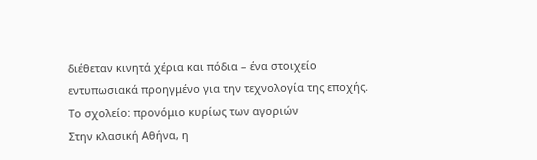διέθεταν κινητά χέρια και πόδια – ένα στοιχείο εντυπωσιακά προηγμένο για την τεχνολογία της εποχής.
Το σχολείο: προνόμιο κυρίως των αγοριών
Στην κλασική Αθήνα, η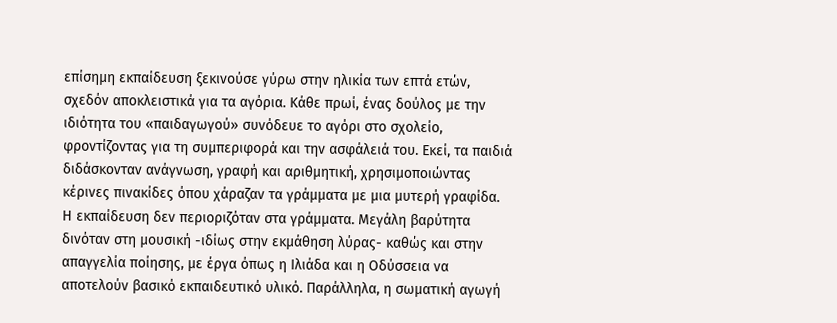επίσημη εκπαίδευση ξεκινούσε γύρω στην ηλικία των επτά ετών, σχεδόν αποκλειστικά για τα αγόρια. Κάθε πρωί, ένας δούλος με την ιδιότητα του «παιδαγωγού» συνόδευε το αγόρι στο σχολείο, φροντίζοντας για τη συμπεριφορά και την ασφάλειά του. Εκεί, τα παιδιά διδάσκονταν ανάγνωση, γραφή και αριθμητική, χρησιμοποιώντας κέρινες πινακίδες όπου χάραζαν τα γράμματα με μια μυτερή γραφίδα.
Η εκπαίδευση δεν περιοριζόταν στα γράμματα. Μεγάλη βαρύτητα δινόταν στη μουσική -ιδίως στην εκμάθηση λύρας- καθώς και στην απαγγελία ποίησης, με έργα όπως η Ιλιάδα και η Οδύσσεια να αποτελούν βασικό εκπαιδευτικό υλικό. Παράλληλα, η σωματική αγωγή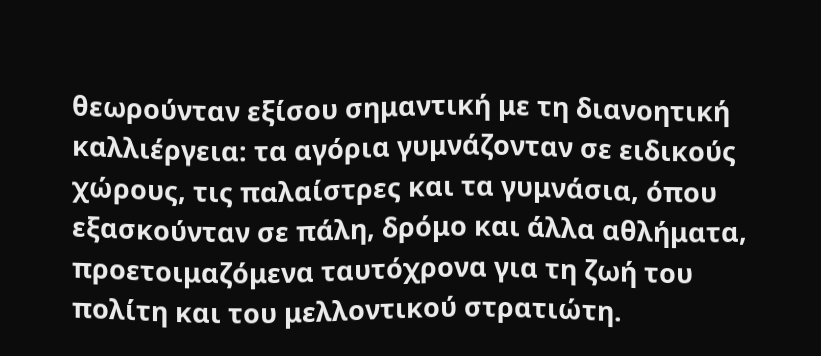θεωρούνταν εξίσου σημαντική με τη διανοητική καλλιέργεια: τα αγόρια γυμνάζονταν σε ειδικούς χώρους, τις παλαίστρες και τα γυμνάσια, όπου εξασκούνταν σε πάλη, δρόμο και άλλα αθλήματα, προετοιμαζόμενα ταυτόχρονα για τη ζωή του πολίτη και του μελλοντικού στρατιώτη.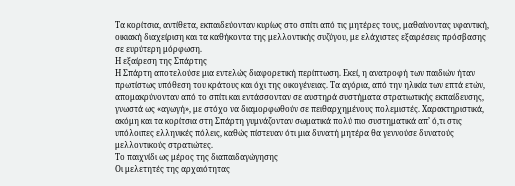Τα κορίτσια, αντίθετα, εκπαιδεύονταν κυρίως στο σπίτι από τις μητέρες τους, μαθαίνοντας υφαντική, οικιακή διαχείριση και τα καθήκοντα της μελλοντικής συζύγου, με ελάχιστες εξαιρέσεις πρόσβασης σε ευρύτερη μόρφωση.
Η εξαίρεση της Σπάρτης
Η Σπάρτη αποτελούσε μια εντελώς διαφορετική περίπτωση. Εκεί, η ανατροφή των παιδιών ήταν πρωτίστως υπόθεση του κράτους και όχι της οικογένειας. Τα αγόρια, από την ηλικία των επτά ετών, απομακρύνονταν από το σπίτι και εντάσσονταν σε αυστηρά συστήματα στρατιωτικής εκπαίδευσης, γνωστά ως «αγωγή», με στόχο να διαμορφωθούν σε πειθαρχημένους πολεμιστές. Χαρακτηριστικά, ακόμη και τα κορίτσια στη Σπάρτη γυμνάζονταν σωματικά πολύ πιο συστηματικά απ’ ό,τι στις υπόλοιπες ελληνικές πόλεις, καθώς πίστευαν ότι μια δυνατή μητέρα θα γεννούσε δυνατούς μελλοντικούς στρατιώτες.
Το παιχνίδι ως μέρος της διαπαιδαγώγησης
Οι μελετητές της αρχαιότητας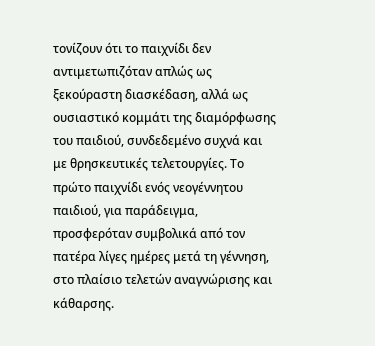τονίζουν ότι το παιχνίδι δεν αντιμετωπιζόταν απλώς ως ξεκούραστη διασκέδαση, αλλά ως ουσιαστικό κομμάτι της διαμόρφωσης του παιδιού, συνδεδεμένο συχνά και με θρησκευτικές τελετουργίες. Το πρώτο παιχνίδι ενός νεογέννητου παιδιού, για παράδειγμα, προσφερόταν συμβολικά από τον πατέρα λίγες ημέρες μετά τη γέννηση, στο πλαίσιο τελετών αναγνώρισης και κάθαρσης.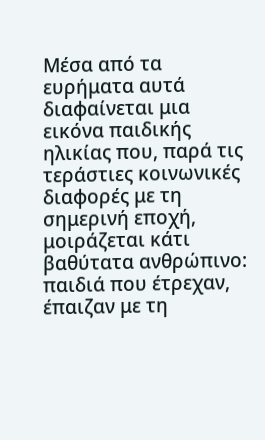Μέσα από τα ευρήματα αυτά διαφαίνεται μια εικόνα παιδικής ηλικίας που, παρά τις τεράστιες κοινωνικές διαφορές με τη σημερινή εποχή, μοιράζεται κάτι βαθύτατα ανθρώπινο: παιδιά που έτρεχαν, έπαιζαν με τη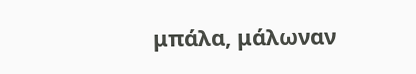μπάλα, μάλωναν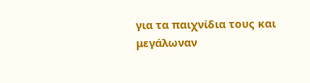για τα παιχνίδια τους και μεγάλωναν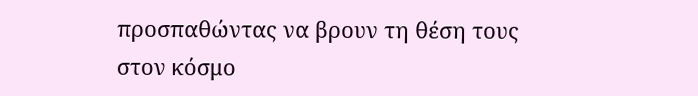προσπαθώντας να βρουν τη θέση τους στον κόσμο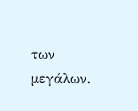των μεγάλων.